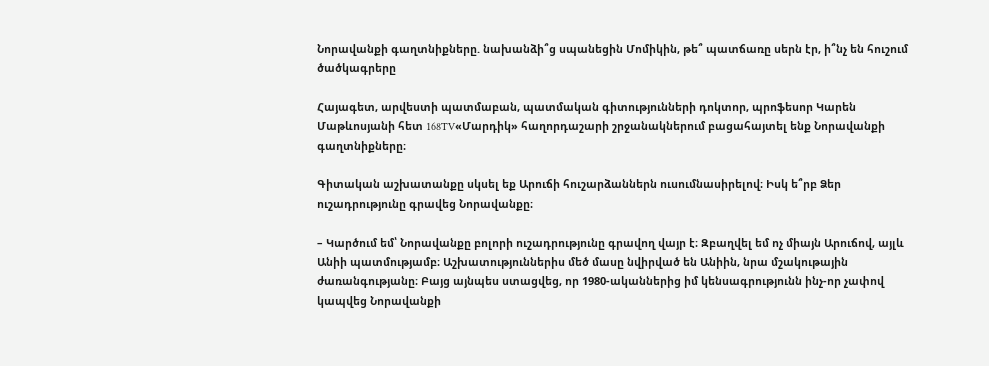Նորավանքի գաղտնիքները. նախանձի՞ց սպանեցին Մոմիկին, թե՞ պատճառը սերն էր, ի՞նչ են հուշում ծածկագրերը

Հայագետ, արվեստի պատմաբան, պատմական գիտությունների դոկտոր, պրոֆեսոր Կարեն Մաթևոսյանի հետ 168TV«Մարդիկ» հաղորդաշարի շրջանակներում բացահայտել ենք Նորավանքի գաղտնիքները։

Գիտական աշխատանքը սկսել եք Արուճի հուշարձաններն ուսումնասիրելով։ Իսկ ե՞րբ Ձեր ուշադրությունը գրավեց Նորավանքը։

– Կարծում եմ՝ Նորավանքը բոլորի ուշադրությունը գրավող վայր է։ Զբաղվել եմ ոչ միայն Արուճով, այլև Անիի պատմությամբ։ Աշխատություններիս մեծ մասը նվիրված են Անիին, նրա մշակութային ժառանգությանը։ Բայց այնպես ստացվեց, որ 1980-ականներից իմ կենսագրությունն ինչ-որ չափով կապվեց Նորավանքի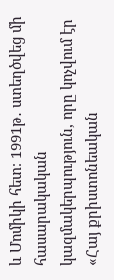և Մոմիկի հետ։ 1991թ․ ստեղծվեց մի հասարակական կազմակերպություն, որը կոչվում էր «Հայ քրիստոնեական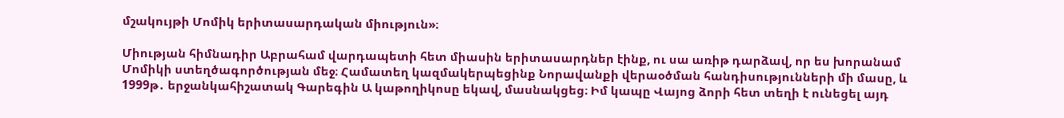մշակույթի Մոմիկ երիտասարդական միություն»։

Միության հիմնադիր Աբրահամ վարդապետի հետ միասին երիտասարդներ էինք, ու սա առիթ դարձավ, որ ես խորանամ Մոմիկի ստեղծագործության մեջ։ Համատեղ կազմակերպեցինք Նորավանքի վերաօծման հանդիսությունների մի մասը, և 1999թ․ երջանկահիշատակ Գարեգին Ա կաթողիկոսը եկավ, մասնակցեց։ Իմ կապը Վայոց ձորի հետ տեղի է ունեցել այդ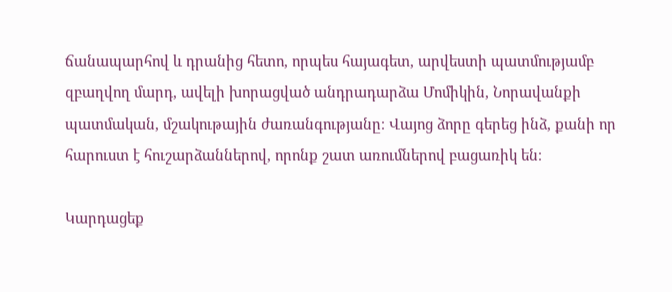ճանապարհով և դրանից հետո, որպես հայագետ, արվեստի պատմությամբ զբաղվող մարդ, ավելի խորացված անդրադարձա Մոմիկին, Նորավանքի պատմական, մշակութային ժառանգությանը։ Վայոց ձորը գերեց ինձ, քանի որ հարուստ է հուշարձաններով, որոնք շատ առումներով բացառիկ են։

Կարդացեք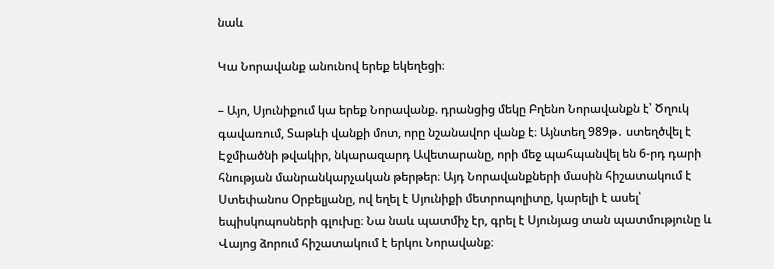նաև

Կա Նորավանք անունով երեք եկեղեցի։

– Այո, Սյունիքում կա երեք Նորավանք. դրանցից մեկը Բղենո Նորավանքն է՝ Ծղուկ գավառում, Տաթևի վանքի մոտ, որը նշանավոր վանք է։ Այնտեղ 989թ․ ստեղծվել է Էջմիածնի թվակիր, նկարազարդ Ավետարանը, որի մեջ պահպանվել են 6-րդ դարի հնության մանրանկարչական թերթեր։ Այդ Նորավանքների մասին հիշատակում է Ստեփանոս Օրբելյանը, ով եղել է Սյունիքի մետրոպոլիտը, կարելի է ասել՝ եպիսկոպոսների գլուխը։ Նա նաև պատմիչ էր, գրել է Սյունյաց տան պատմությունը և Վայոց ձորում հիշատակում է երկու Նորավանք։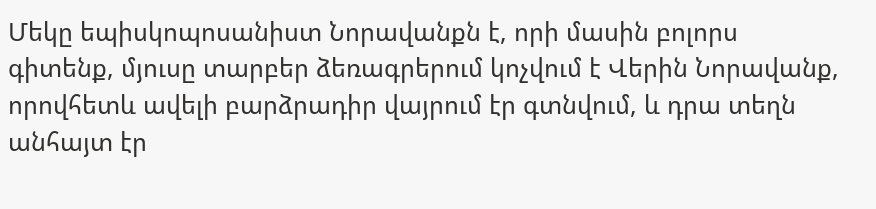Մեկը եպիսկոպոսանիստ Նորավանքն է, որի մասին բոլորս գիտենք, մյուսը տարբեր ձեռագրերում կոչվում է Վերին Նորավանք, որովհետև ավելի բարձրադիր վայրում էր գտնվում, և դրա տեղն անհայտ էր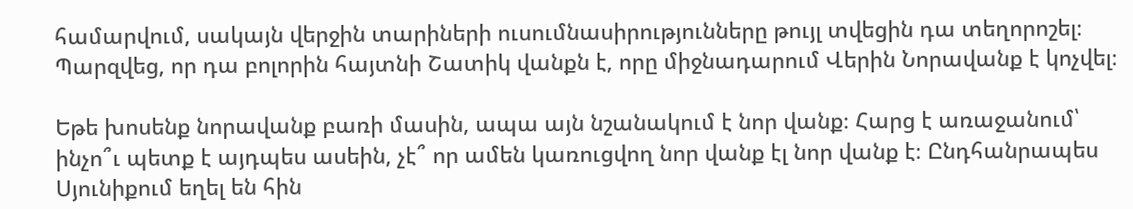համարվում, սակայն վերջին տարիների ուսումնասիրությունները թույլ տվեցին դա տեղորոշել։ Պարզվեց, որ դա բոլորին հայտնի Շատիկ վանքն է, որը միջնադարում Վերին Նորավանք է կոչվել։

Եթե խոսենք նորավանք բառի մասին, ապա այն նշանակում է նոր վանք։ Հարց է առաջանում՝ ինչո՞ւ պետք է այդպես ասեին, չէ՞ որ ամեն կառուցվող նոր վանք էլ նոր վանք է։ Ընդհանրապես Սյունիքում եղել են հին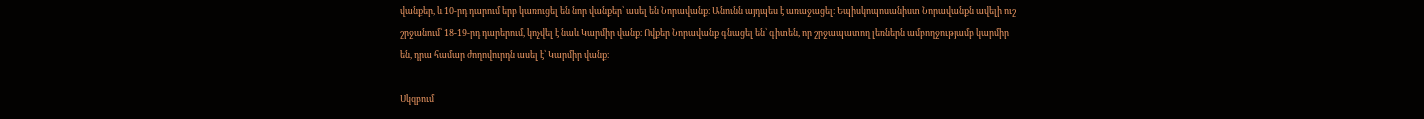վանքեր, և 10-րդ դարում երբ կառուցել են նոր վանքեր՝ ասել են Նորավանք։ Անունն այդպես է առաջացել։ Եպիսկոպոսանիստ Նորավանքն ավելի ուշ շրջանում՝ 18-19-րդ դարերում, կոչվել է նաև Կարմիր վանք։ Ովքեր Նորավանք գնացել են՝ գիտեն, որ շրջապատող լեռներն ամբողջությամբ կարմիր են, դրա համար ժողովուրդն ասել է՝ Կարմիր վանք։

Սկզբում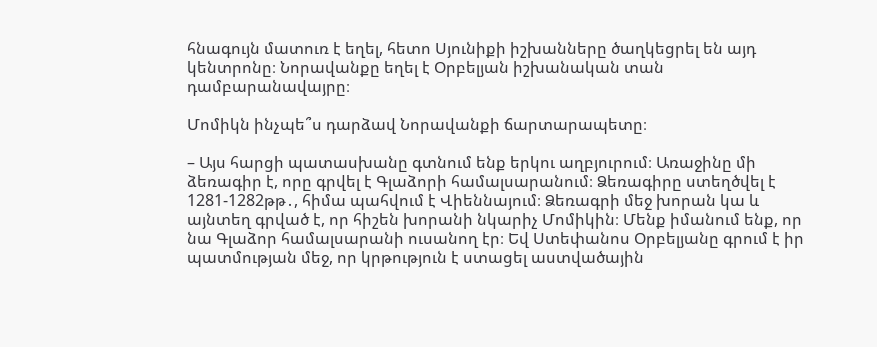հնագույն մատուռ է եղել, հետո Սյունիքի իշխանները ծաղկեցրել են այդ կենտրոնը։ Նորավանքը եղել է Օրբելյան իշխանական տան դամբարանավայրը։

Մոմիկն ինչպե՞ս դարձավ Նորավանքի ճարտարապետը։

– Այս հարցի պատասխանը գտնում ենք երկու աղբյուրում։ Առաջինը մի ձեռագիր է, որը գրվել է Գլաձորի համալսարանում։ Ձեռագիրը ստեղծվել է 1281-1282թթ․, հիմա պահվում է Վիեննայում։ Ձեռագրի մեջ խորան կա և այնտեղ գրված է, որ հիշեն խորանի նկարիչ Մոմիկին։ Մենք իմանում ենք, որ նա Գլաձոր համալսարանի ուսանող էր։ Եվ Ստեփանոս Օրբելյանը գրում է իր պատմության մեջ, որ կրթություն է ստացել աստվածային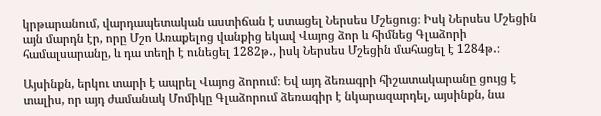կրթարանում, վարդապետական աստիճան է ստացել Ներսես Մշեցուց։ Իսկ Ներսես Մշեցին այն մարդն էր, որը Մշո Առաքելոց վանքից եկավ Վայոց ձոր և հիմնեց Գլաձորի համալսարանը, և դա տեղի է ունեցել 1282թ․, իսկ Ներսես Մշեցին մահացել է 1284թ․։

Այսինքն, երկու տարի է ապրել Վայոց ձորում։ Եվ այդ ձեռագրի հիշատակարանը ցույց է տալիս, որ այդ ժամանակ Մոմիկը Գլաձորում ձեռագիր է նկարազարդել, այսինքն, նա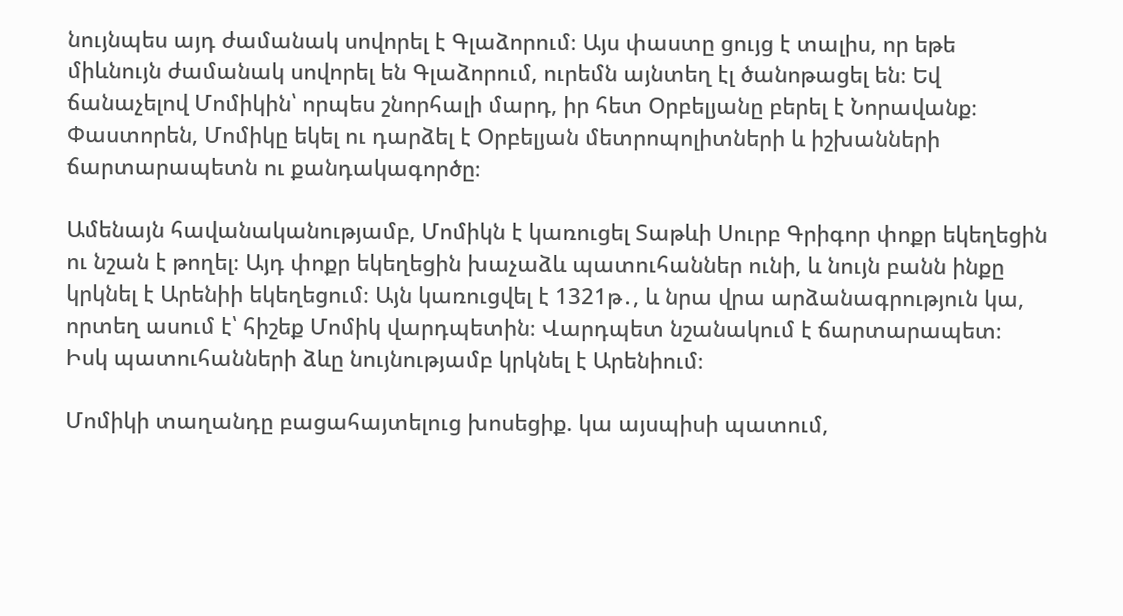նույնպես այդ ժամանակ սովորել է Գլաձորում։ Այս փաստը ցույց է տալիս, որ եթե միևնույն ժամանակ սովորել են Գլաձորում, ուրեմն այնտեղ էլ ծանոթացել են։ Եվ ճանաչելով Մոմիկին՝ որպես շնորհալի մարդ, իր հետ Օրբելյանը բերել է Նորավանք։ Փաստորեն, Մոմիկը եկել ու դարձել է Օրբելյան մետրոպոլիտների և իշխանների ճարտարապետն ու քանդակագործը։

Ամենայն հավանականությամբ, Մոմիկն է կառուցել Տաթևի Սուրբ Գրիգոր փոքր եկեղեցին ու նշան է թողել։ Այդ փոքր եկեղեցին խաչաձև պատուհաններ ունի, և նույն բանն ինքը կրկնել է Արենիի եկեղեցում։ Այն կառուցվել է 1321թ․, և նրա վրա արձանագրություն կա, որտեղ ասում է՝ հիշեք Մոմիկ վարդպետին։ Վարդպետ նշանակում է ճարտարապետ։ Իսկ պատուհանների ձևը նույնությամբ կրկնել է Արենիում։

Մոմիկի տաղանդը բացահայտելուց խոսեցիք. կա այսպիսի պատում,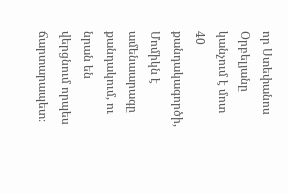որ Ստեփանոս Օրբելյանը կանչում է մոտ 40 քանդակագործի, Մոմիկն է ամենաարագը քանդակում, ու նրան են վերցնում որպես ճարտարապետ։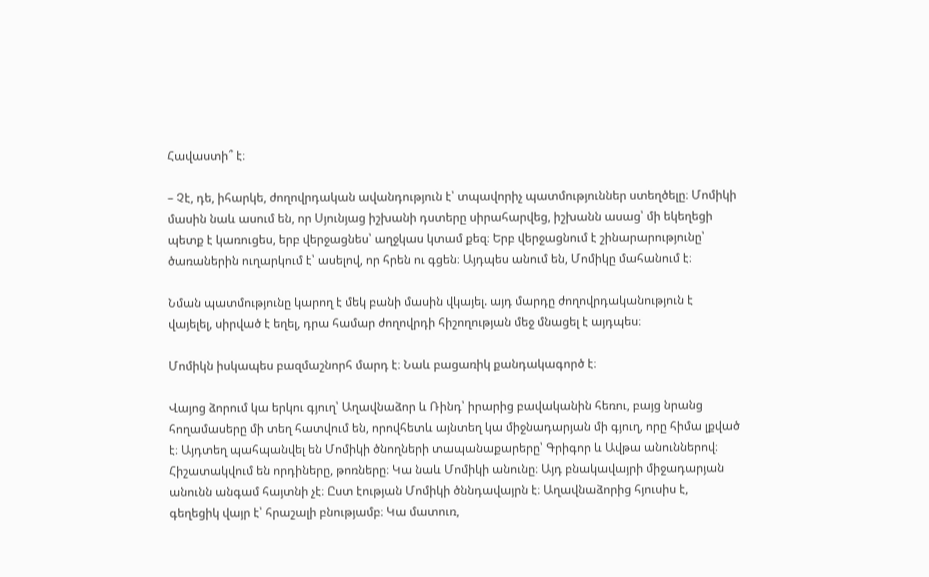Հավաստի՞ է։

– Չէ, դե, իհարկե, ժողովրդական ավանդություն է՝ տպավորիչ պատմություններ ստեղծելը։ Մոմիկի մասին նաև ասում են, որ Սյունյաց իշխանի դստերը սիրահարվեց, իշխանն ասաց՝ մի եկեղեցի պետք է կառուցես, երբ վերջացնես՝ աղջկաս կտամ քեզ։ Երբ վերջացնում է շինարարությունը՝ ծառաներին ուղարկում է՝ ասելով, որ հրեն ու գցեն։ Այդպես անում են, Մոմիկը մահանում է։

Նման պատմությունը կարող է մեկ բանի մասին վկայել. այդ մարդը ժողովրդականություն է վայելել, սիրված է եղել, դրա համար ժողովրդի հիշողության մեջ մնացել է այդպես։

Մոմիկն իսկապես բազմաշնորհ մարդ է։ Նաև բացառիկ քանդակագործ է։

Վայոց ձորում կա երկու գյուղ՝ Աղավնաձոր և Ռինդ՝ իրարից բավականին հեռու, բայց նրանց հողամասերը մի տեղ հատվում են, որովհետև այնտեղ կա միջնադարյան մի գյուղ, որը հիմա լքված է։ Այդտեղ պահպանվել են Մոմիկի ծնողների տապանաքարերը՝ Գրիգոր և Ավթա անուններով։ Հիշատակվում են որդիները, թոռները։ Կա նաև Մոմիկի անունը։ Այդ բնակավայրի միջադարյան անունն անգամ հայտնի չէ։ Ըստ էության Մոմիկի ծննդավայրն է։ Աղավնաձորից հյուսիս է, գեղեցիկ վայր է՝ հրաշալի բնությամբ։ Կա մատուռ,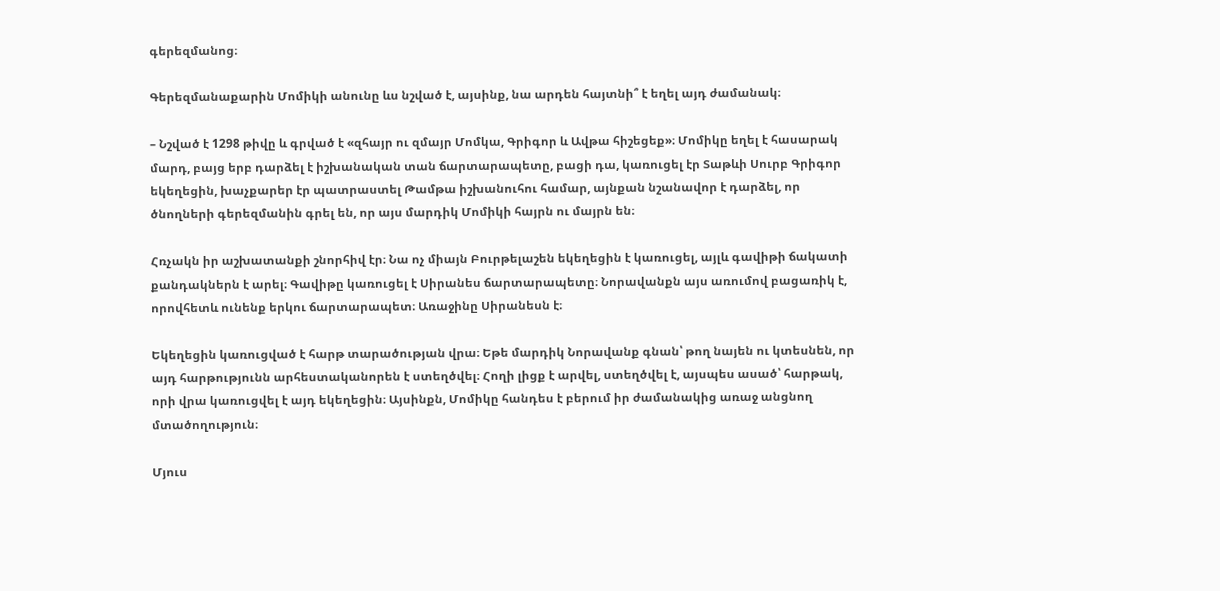գերեզմանոց։

Գերեզմանաքարին Մոմիկի անունը ևս նշված է, այսինք, նա արդեն հայտնի՞ է եղել այդ ժամանակ։

– Նշված է 1298 թիվը և գրված է «զհայր ու զմայր Մոմկա, Գրիգոր և Ավթա հիշեցեք»։ Մոմիկը եղել է հասարակ մարդ, բայց երբ դարձել է իշխանական տան ճարտարապետը, բացի դա, կառուցել էր Տաթևի Սուրբ Գրիգոր եկեղեցին, խաչքարեր էր պատրաստել Թամթա իշխանուհու համար, այնքան նշանավոր է դարձել, որ ծնողների գերեզմանին գրել են, որ այս մարդիկ Մոմիկի հայրն ու մայրն են։

Հռչակն իր աշխատանքի շնորհիվ էր։ Նա ոչ միայն Բուրթելաշեն եկեղեցին է կառուցել, այլև գավիթի ճակատի քանդակներն է արել։ Գավիթը կառուցել է Սիրանես ճարտարապետը։ Նորավանքն այս առումով բացառիկ է, որովհետև ունենք երկու ճարտարապետ։ Առաջինը Սիրանեսն է։

Եկեղեցին կառուցված է հարթ տարածության վրա։ Եթե մարդիկ Նորավանք գնան՝ թող նայեն ու կտեսնեն, որ այդ հարթությունն արհեստականորեն է ստեղծվել։ Հողի լիցք է արվել, ստեղծվել է, այսպես ասած՝ հարթակ, որի վրա կառուցվել է այդ եկեղեցին։ Այսինքն, Մոմիկը հանդես է բերում իր ժամանակից առաջ անցնող մտածողություն։

Մյուս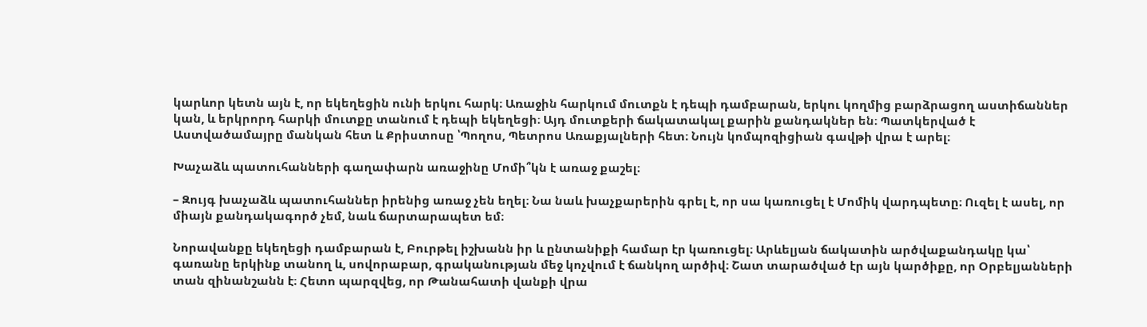կարևոր կետն այն է, որ եկեղեցին ունի երկու հարկ։ Առաջին հարկում մուտքն է դեպի դամբարան, երկու կողմից բարձրացող աստիճաններ կան, և երկրորդ հարկի մուտքը տանում է դեպի եկեղեցի։ Այդ մուտքերի ճակատակալ քարին քանդակներ են։ Պատկերված է Աստվածամայրը մանկան հետ և Քրիստոսը ՝Պողոս, Պետրոս Առաքյալների հետ։ Նույն կոմպոզիցիան գավթի վրա է արել։

Խաչաձև պատուհանների գաղափարն առաջինը Մոմի՞կն է առաջ քաշել։

– Զույգ խաչաձև պատուհաններ իրենից առաջ չեն եղել։ Նա նաև խաչքարերին գրել է, որ սա կառուցել է Մոմիկ վարդպետը։ Ուզել է ասել, որ միայն քանդակագործ չեմ, նաև ճարտարապետ եմ։

Նորավանքը եկեղեցի դամբարան է, Բուրթել իշխանն իր և ընտանիքի համար էր կառուցել։ Արևելյան ճակատին արծվաքանդակը կա՝ գառանը երկինք տանող և, սովորաբար, գրականության մեջ կոչվում է ճանկող արծիվ։ Շատ տարածված էր այն կարծիքը, որ Օրբելյանների տան զինանշանն է։ Հետո պարզվեց, որ Թանահատի վանքի վրա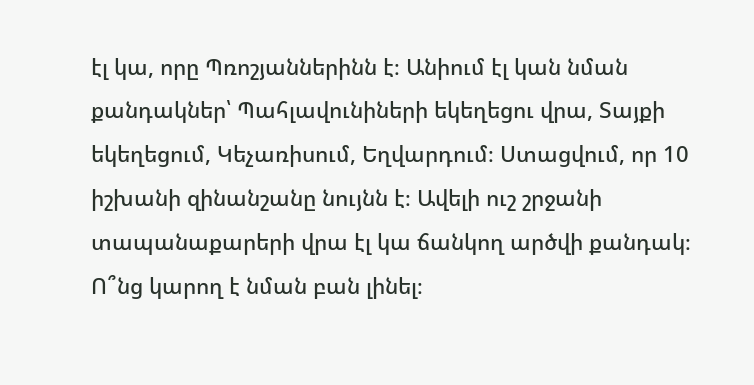էլ կա, որը Պռոշյաններինն է։ Անիում էլ կան նման քանդակներ՝ Պահլավունիների եկեղեցու վրա, Տայքի եկեղեցում, Կեչառիսում, Եղվարդում։ Ստացվում, որ 10 իշխանի զինանշանը նույնն է։ Ավելի ուշ շրջանի տապանաքարերի վրա էլ կա ճանկող արծվի քանդակ։ Ո՞նց կարող է նման բան լինել։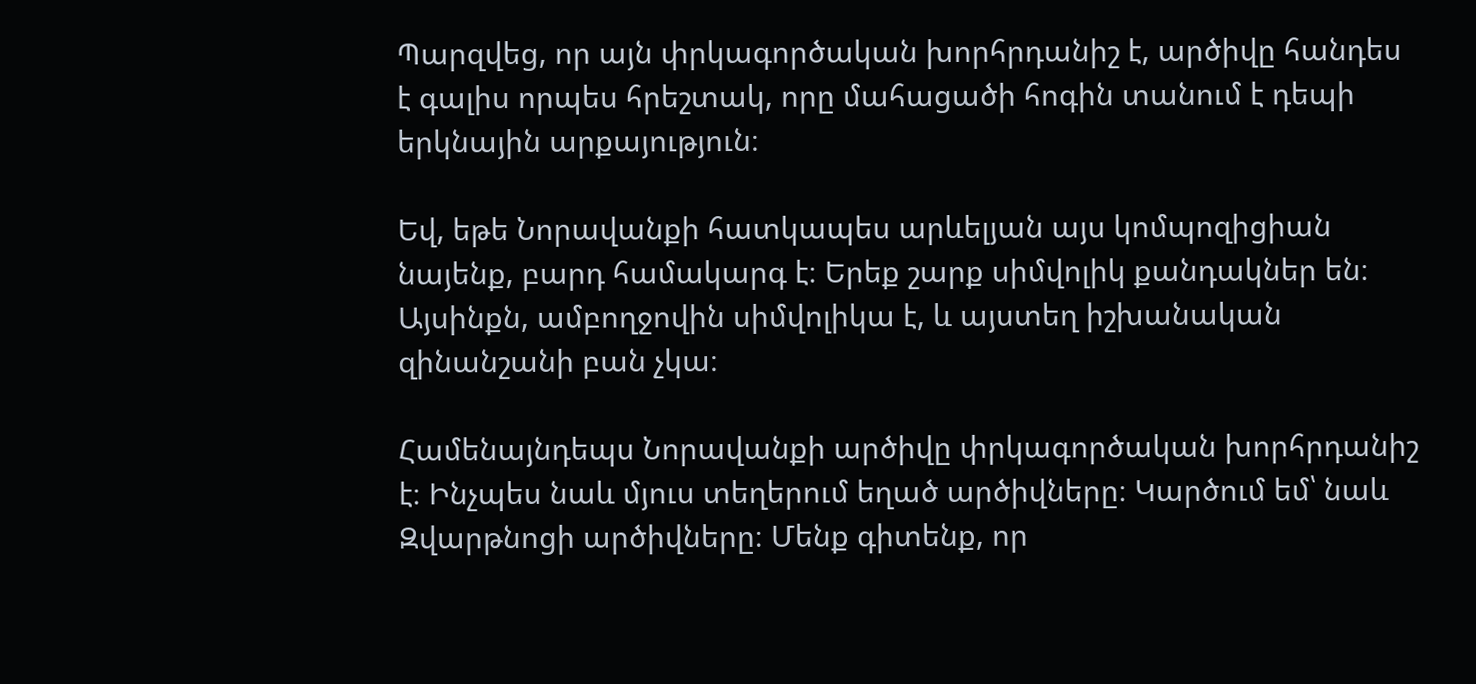Պարզվեց, որ այն փրկագործական խորհրդանիշ է, արծիվը հանդես է գալիս որպես հրեշտակ, որը մահացածի հոգին տանում է դեպի երկնային արքայություն։

Եվ, եթե Նորավանքի հատկապես արևելյան այս կոմպոզիցիան նայենք, բարդ համակարգ է։ Երեք շարք սիմվոլիկ քանդակներ են։ Այսինքն, ամբողջովին սիմվոլիկա է, և այստեղ իշխանական զինանշանի բան չկա։

Համենայնդեպս Նորավանքի արծիվը փրկագործական խորհրդանիշ է։ Ինչպես նաև մյուս տեղերում եղած արծիվները։ Կարծում եմ՝ նաև Զվարթնոցի արծիվները։ Մենք գիտենք, որ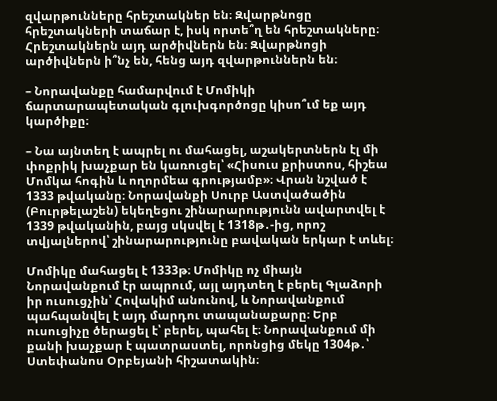զվարթունները հրեշտակներ են։ Զվարթնոցը հրեշտակների տաճար է, իսկ որտե՞ղ են հրեշտակները։ Հրեշտակներն այդ արծիվներն են։ Զվարթնոցի արծիվներն ի՞նչ են, հենց այդ զվարթուններն են։

– Նորավանքը համարվում է Մոմիկի ճարտարապետական գլուխգործոցը կիսո՞ւմ եք այդ կարծիքը։

– Նա այնտեղ է ապրել ու մահացել, աշակերտներն էլ մի փոքրիկ խաչքար են կառուցել՝ «Հիսուս քրիստոս, հիշեա Մոմկա հոգին և ողորմեա գրությամբ»։ Վրան նշված է 1333 թվականը։ Նորավանքի Սուրբ Աստվածածին (Բուրթելաշեն) եկեղեցու շինարարությունն ավարտվել է 1339 թվականին, բայց սկսվել է 1318թ․-ից, որոշ տվյալներով՝ շինարարությունը բավական երկար է տևել։

Մոմիկը մահացել է 1333թ։ Մոմիկը ոչ միայն Նորավանքում էր ապրում, այլ այդտեղ է բերել Գլաձորի իր ուսուցչին՝ Հովակիմ անունով, և Նորավանքում պահպանվել է այդ մարդու տապանաքարը։ Երբ ուսուցիչը ծերացել է՝ բերել, պահել է։ Նորավանքում մի քանի խաչքար է պատրաստել, որոնցից մեկը 1304թ․՝ Ստեփանոս Օրբեյանի հիշատակին։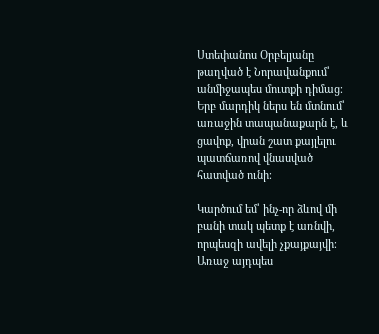Ստեփանոս Օրբելյանը թաղված է Նորավանքում՝ անմիջապես մուտքի դիմաց։ Երբ մարդիկ ներս են մտնում՝ առաջին տապանաքարն է, և ցավոք, վրան շատ քայլելու պատճառով վնասված հատված ունի։

Կարծում եմ՝ ինչ-որ ձևով մի բանի տակ պետք է առնվի, որպեսզի ավելի չքայքայվի։ Առաջ այդպես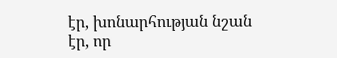էր, խոնարհության նշան էր, որ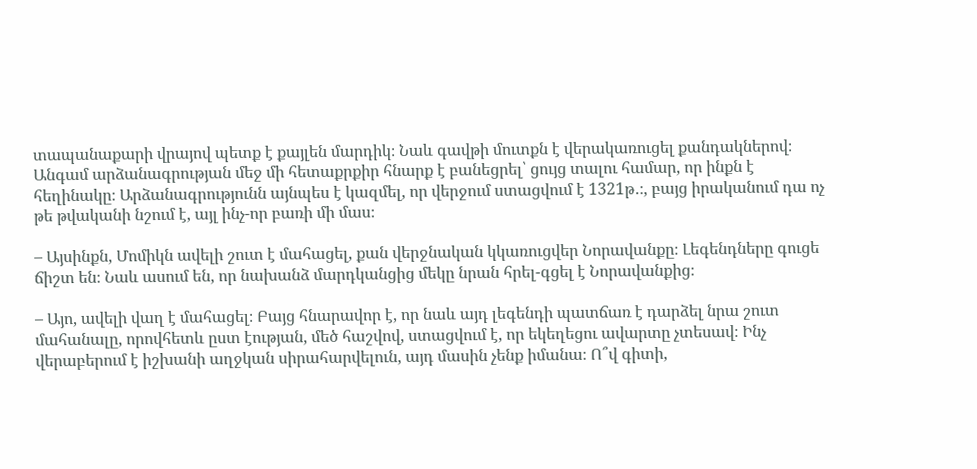տապանաքարի վրայով պետք է քայլեն մարդիկ։ Նաև գավթի մուտքն է վերակառուցել քանդակներով։ Անգամ արձանագրության մեջ մի հետաքրքիր հնարք է բանեցրել՝ ցույց տալու համար, որ ինքն է հեղինակը։ Արձանագրությունն այնպես է կազմել, որ վերջում ստացվում է 1321թ․։, բայց իրականում դա ոչ թե թվականի նշում է, այլ ինչ-որ բառի մի մաս։

– Այսինքն, Մոմիկն ավելի շուտ է մահացել, քան վերջնական կկառուցվեր Նորավանքը։ Լեգենդները գուցե ճիշտ են։ Նաև ասում են, որ նախանձ մարդկանցից մեկը նրան հրել-գցել է Նորավանքից։

– Այո, ավելի վաղ է մահացել։ Բայց հնարավոր է, որ նաև այդ լեգենդի պատճառ է դարձել նրա շուտ մահանալը, որովհետև ըստ էության, մեծ հաշվով, ստացվում է, որ եկեղեցու ավարտը չտեսավ։ Ինչ վերաբերում է իշխանի աղջկան սիրահարվելուն, այդ մասին չենք իմանա։ Ո՞վ գիտի,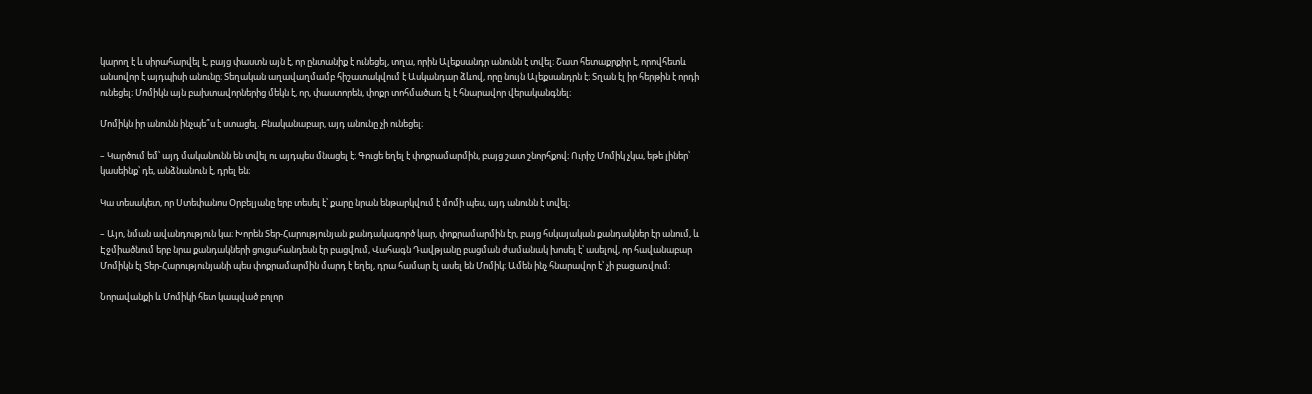կարող է և սիրահարվել է, բայց փաստն այն է, որ ընտանիք է ունեցել, տղա, որին Ալեքսանդր անունն է տվել։ Շատ հետաքրքիր է, որովհետև անսովոր է այդպիսի անունը։ Տեղական աղավաղմամբ հիշատակվում է Ասկանդար ձևով, որը նույն Ալեքսանդրն է։ Տղան էլ իր հերթին է որդի ունեցել։ Մոմիկն այն բախտավորներից մեկն է, որ, փաստորեն, փոքր տոհմածառ էլ է հնարավոր վերականգնել։

Մոմիկն իր անունն ինչպե՞ս է ստացել. Բնականաբար, այդ անունը չի ունեցել։

– Կարծում եմ՝ այդ մականունն են տվել ու այդպես մնացել է։ Գուցե եղել է փոքրամարմին, բայց շատ շնորհքով։ Ուրիշ Մոմիկ չկա, եթե լիներ՝ կասեինք՝ դե, անձնանուն է, դրել են։

Կա տեսակետ, որ Ստեփանոս Օրբելյանը երբ տեսել է՝ քարը նրան ենթարկվում է մոմի պես, այդ անունն է տվել։

– Այո, նման ավանդություն կա։ Խորեն Տեր-Հարությունյան քանդակագործ կար, փոքրամարմին էր, բայց հսկայական քանդակներ էր անում, և Էջմիածնում երբ նրա քանդակների ցուցահանդեսն էր բացվում, Վահագն Դավթյանը բացման ժամանակ խոսել է՝ ասելով, որ հավանաբար Մոմիկն էլ Տեր-Հարությունյանի պես փոքրամարմին մարդ է եղել, դրա համար էլ ասել են Մոմիկ։ Ամեն ինչ հնարավոր է՝ չի բացառվում։

Նորավանքի և Մոմիկի հետ կապված բոլոր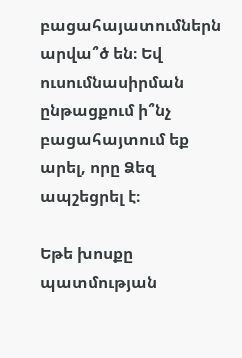բացահայատումներն արվա՞ծ են։ Եվ ուսումնասիրման ընթացքում ի՞նչ բացահայտում եք արել, որը Ձեզ ապշեցրել է։

Եթե խոսքը պատմության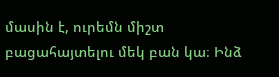մասին է, ուրեմն միշտ բացահայտելու մեկ բան կա։ Ինձ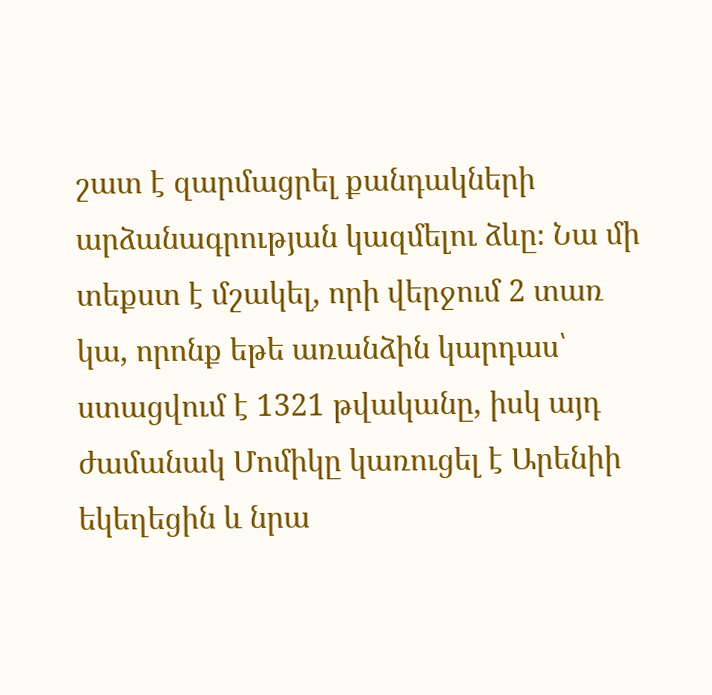շատ է զարմացրել քանդակների արձանագրության կազմելու ձևը։ Նա մի տեքստ է մշակել, որի վերջում 2 տառ կա, որոնք եթե առանձին կարդաս՝ ստացվում է 1321 թվականը, իսկ այդ ժամանակ Մոմիկը կառուցել է Արենիի եկեղեցին և նրա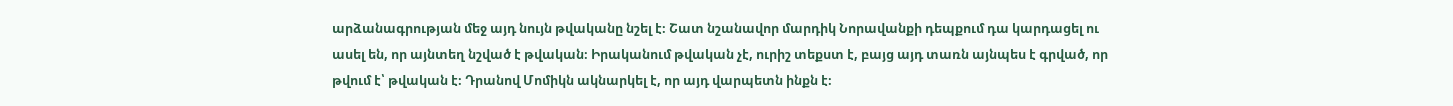արձանագրության մեջ այդ նույն թվականը նշել է։ Շատ նշանավոր մարդիկ Նորավանքի դեպքում դա կարդացել ու ասել են, որ այնտեղ նշված է թվական։ Իրականում թվական չէ, ուրիշ տեքստ է, բայց այդ տառն այնպես է գրված, որ թվում է՝ թվական է։ Դրանով Մոմիկն ակնարկել է, որ այդ վարպետն ինքն է։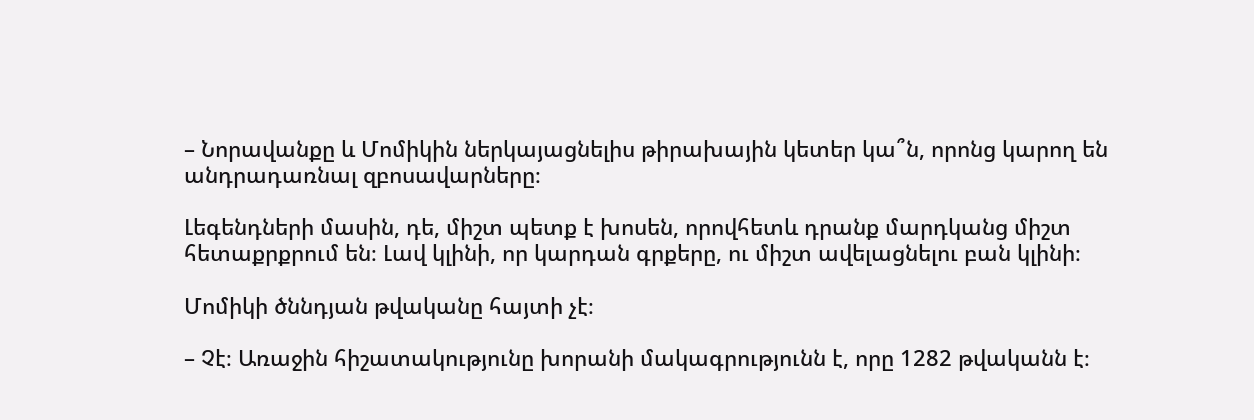– Նորավանքը և Մոմիկին ներկայացնելիս թիրախային կետեր կա՞ն, որոնց կարող են անդրադառնալ զբոսավարները։

Լեգենդների մասին, դե, միշտ պետք է խոսեն, որովհետև դրանք մարդկանց միշտ հետաքրքրում են։ Լավ կլինի, որ կարդան գրքերը, ու միշտ ավելացնելու բան կլինի։

Մոմիկի ծննդյան թվականը հայտի չէ։

– Չէ։ Առաջին հիշատակությունը խորանի մակագրությունն է, որը 1282 թվականն է։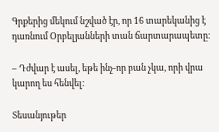Գրքերից մեկում նշված էր, որ 16 տարեկանից է դառնում Օրբելյանների տան ճարտարապետը։

– Դժվար է ասել, եթե ինչ-որ բան չկա, որի վրա կարող ես հենվել։

Տեսանյութեր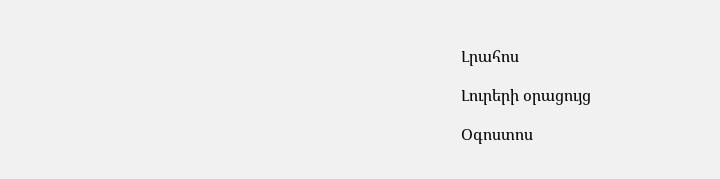Լրահոս

Լուրերի օրացույց

Օգոստոս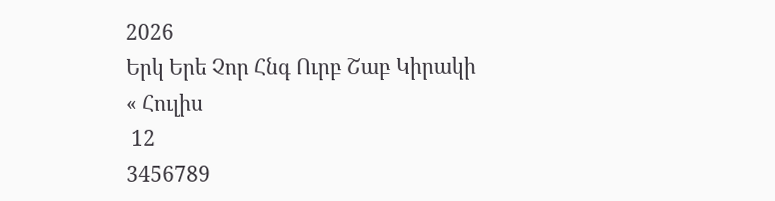2026
Երկ Երե Չոր Հնգ Ուրբ Շաբ Կիրակի
« Հուլիս
 12
3456789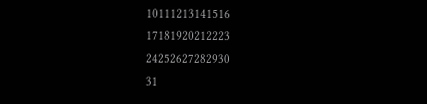10111213141516
17181920212223
24252627282930
31